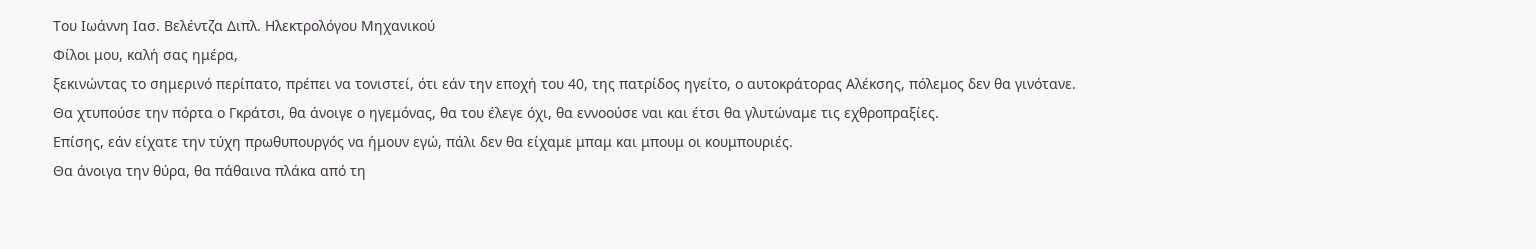Του Ιωάννη Ιασ. Βελέντζα Διπλ. Ηλεκτρολόγου Μηχανικού
Φίλοι μου, καλή σας ημέρα,
ξεκινώντας το σημερινό περίπατο, πρέπει να τονιστεί, ότι εάν την εποχή του 40, της πατρίδος ηγείτο, ο αυτοκράτορας Αλέκσης, πόλεμος δεν θα γινότανε.
Θα χτυπούσε την πόρτα ο Γκράτσι, θα άνοιγε ο ηγεμόνας, θα του έλεγε όχι, θα εννοούσε ναι και έτσι θα γλυτώναμε τις εχθροπραξίες.
Επίσης, εάν είχατε την τύχη πρωθυπουργός να ήμουν εγώ, πάλι δεν θα είχαμε μπαμ και μπουμ οι κουμπουριές.
Θα άνοιγα την θύρα, θα πάθαινα πλάκα από τη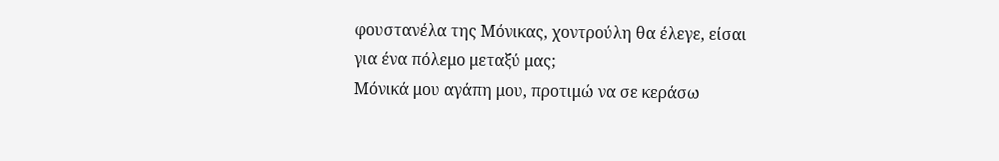φουστανέλα της Μόνικας, χοντρούλη θα έλεγε, είσαι για ένα πόλεμο μεταξύ μας;
Μόνικά μου αγάπη μου, προτιμώ να σε κεράσω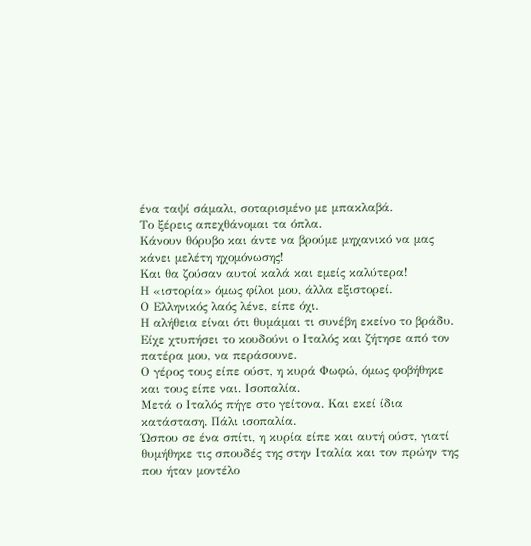ένα ταψί σάμαλι, σοταρισμένο με μπακλαβά.
Το ξέρεις απεχθάνομαι τα όπλα.
Κάνουν θόρυβο και άντε να βρούμε μηχανικό να μας κάνει μελέτη ηχομόνωσης!
Και θα ζούσαν αυτοί καλά και εμείς καλύτερα!
Η «ιστορία» όμως φίλοι μου, άλλα εξιστορεί.
Ο Ελληνικός λαός λένε, είπε όχι.
Η αλήθεια είναι ότι θυμάμαι τι συνέβη εκείνο το βράδυ.
Είχε χτυπήσει το κουδούνι ο Ιταλός και ζήτησε από τον πατέρα μου, να περάσουνε.
Ο γέρος τους είπε ούστ, η κυρά Φωφώ, όμως φοβήθηκε και τους είπε ναι. Ισοπαλία.
Μετά ο Ιταλός πήγε στο γείτονα. Και εκεί ίδια κατάσταση. Πάλι ισοπαλία.
Ώσπου σε ένα σπίτι, η κυρία είπε και αυτή ούστ, γιατί θυμήθηκε τις σπουδές της στην Ιταλία και τον πρώην της που ήταν μοντέλο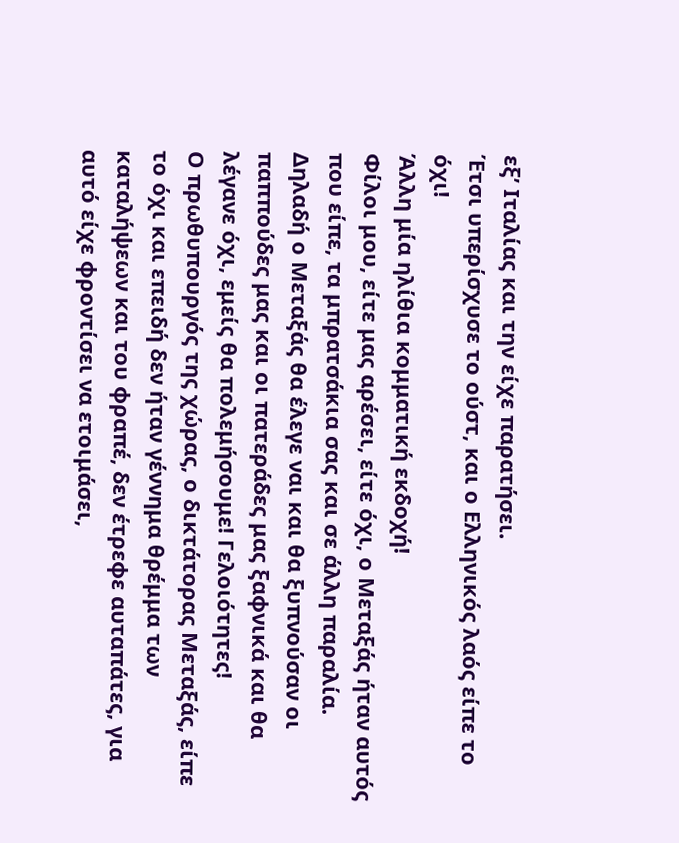εξ’ Ιταλίας και την είχε παρατήσει.
Έτσι υπερίσχυσε το ούστ, και ο Ελληνικός λαός είπε το όχι!
Άλλη μία ηλίθια κομματική εκδοχή!
Φίλοι μου, είτε μας αρέσει, είτε όχι, ο Μεταξάς ήταν αυτός που είπε, τα μπρατσάκια σας και σε άλλη παραλία.
Δηλαδή ο Μεταξάς θα έλεγε ναι και θα ξυπνούσαν οι παππούδες μας και οι πατεράδες μας ξαφνικά και θα λέγανε όχι, εμείς θα πολεμήσουμε! Γελοιότητες!
Ο πρωθυπουργός της χώρας, ο δικτάτορας Μεταξάς, είπε το όχι και επειδή δεν ήταν γέννημα θρέμμα των καταλήψεων και του φραπέ, δεν έτρεφε αυταπάτες, για αυτό είχε φροντίσει να ετοιμάσει,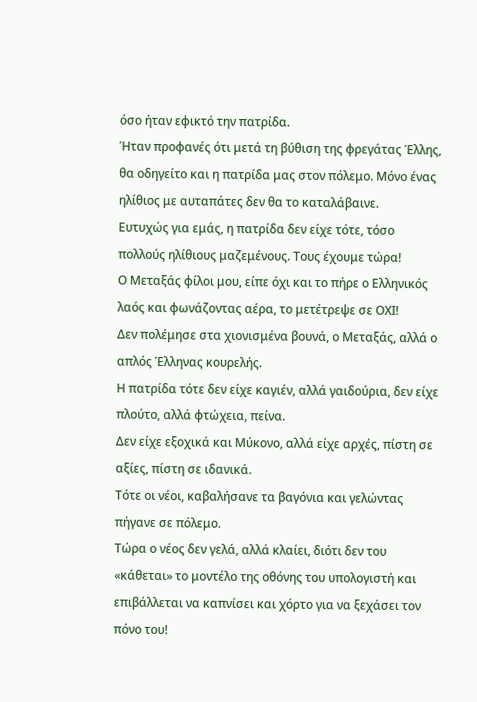όσο ήταν εφικτό την πατρίδα.
Ήταν προφανές ότι μετά τη βύθιση της φρεγάτας Έλλης, θα οδηγείτο και η πατρίδα μας στον πόλεμο. Μόνο ένας ηλίθιος με αυταπάτες δεν θα το καταλάβαινε.
Ευτυχώς για εμάς, η πατρίδα δεν είχε τότε, τόσο πολλούς ηλίθιους μαζεμένους. Τους έχουμε τώρα!
Ο Μεταξάς φίλοι μου, είπε όχι και το πήρε ο Ελληνικός λαός και φωνάζοντας αέρα, το μετέτρεψε σε ΟΧΙ!
Δεν πολέμησε στα χιονισμένα βουνά, ο Μεταξάς, αλλά ο απλός Έλληνας κουρελής.
Η πατρίδα τότε δεν είχε καγιέν, αλλά γαιδούρια, δεν είχε πλούτο, αλλά φτώχεια, πείνα.
Δεν είχε εξοχικά και Μύκονο, αλλά είχε αρχές, πίστη σε αξίες, πίστη σε ιδανικά.
Τότε οι νέοι, καβαλήσανε τα βαγόνια και γελώντας πήγανε σε πόλεμο.
Τώρα ο νέος δεν γελά, αλλά κλαίει, διότι δεν του «κάθεται» το μοντέλο της οθόνης του υπολογιστή και επιβάλλεται να καπνίσει και χόρτο για να ξεχάσει τον πόνο του!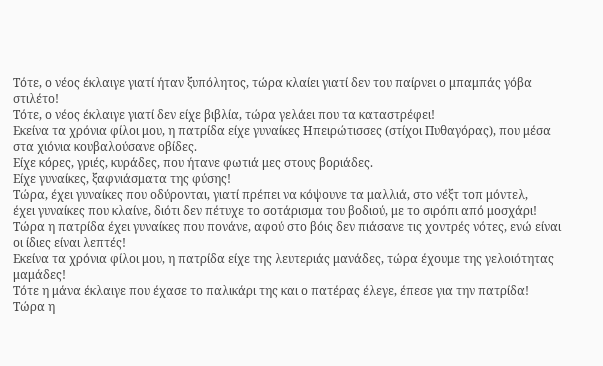Τότε, ο νέος έκλαιγε γιατί ήταν ξυπόλητος, τώρα κλαίει γιατί δεν του παίρνει ο μπαμπάς γόβα στιλέτο!
Τότε, ο νέος έκλαιγε γιατί δεν είχε βιβλία, τώρα γελάει που τα καταστρέφει!
Εκείνα τα χρόνια φίλοι μου, η πατρίδα είχε γυναίκες Ηπειρώτισσες (στίχοι Πυθαγόρας), που μέσα στα χιόνια κουβαλούσανε οβίδες.
Είχε κόρες, γριές, κυράδες, που ήτανε φωτιά μες στους βοριάδες.
Είχε γυναίκες, ξαφνιάσματα της φύσης!
Τώρα, έχει γυναίκες που οδύρονται, γιατί πρέπει να κόψουνε τα μαλλιά, στο νέξτ τοπ μόντελ,
έχει γυναίκες που κλαίνε, διότι δεν πέτυχε το σοτάρισμα του βοδιού, με το σιρόπι από μοσχάρι!
Τώρα η πατρίδα έχει γυναίκες που πονάνε, αφού στο βόις δεν πιάσανε τις χοντρές νότες, ενώ είναι οι ίδιες είναι λεπτές!
Εκείνα τα χρόνια φίλοι μου, η πατρίδα είχε της λευτεριάς μανάδες, τώρα έχουμε της γελοιότητας μαμάδες!
Τότε η μάνα έκλαιγε που έχασε το παλικάρι της και ο πατέρας έλεγε, έπεσε για την πατρίδα!
Τώρα η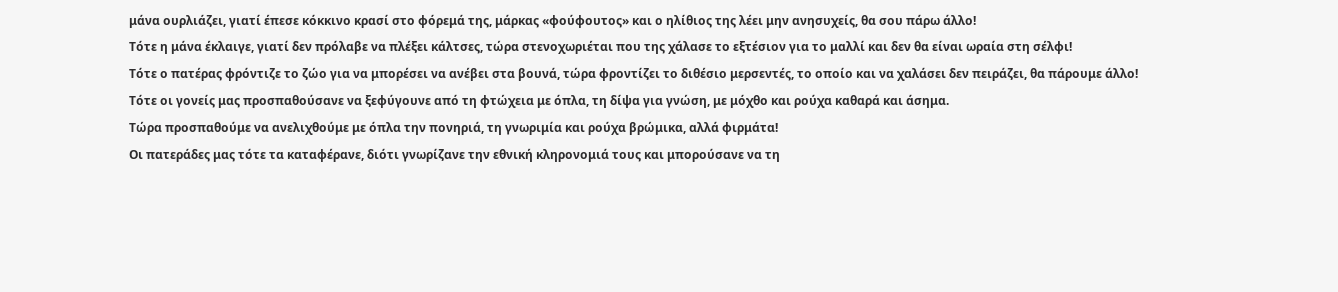μάνα ουρλιάζει, γιατί έπεσε κόκκινο κρασί στο φόρεμά της, μάρκας «φούφουτος» και ο ηλίθιος της λέει μην ανησυχείς, θα σου πάρω άλλο!
Τότε η μάνα έκλαιγε, γιατί δεν πρόλαβε να πλέξει κάλτσες, τώρα στενοχωριέται που της χάλασε το εξτέσιον για το μαλλί και δεν θα είναι ωραία στη σέλφι!
Τότε ο πατέρας φρόντιζε το ζώο για να μπορέσει να ανέβει στα βουνά, τώρα φροντίζει το διθέσιο μερσεντές, το οποίο και να χαλάσει δεν πειράζει, θα πάρουμε άλλο!
Τότε οι γονείς μας προσπαθούσανε να ξεφύγουνε από τη φτώχεια με όπλα, τη δίψα για γνώση, με μόχθο και ρούχα καθαρά και άσημα.
Τώρα προσπαθούμε να ανελιχθούμε με όπλα την πονηριά, τη γνωριμία και ρούχα βρώμικα, αλλά φιρμάτα!
Οι πατεράδες μας τότε τα καταφέρανε, διότι γνωρίζανε την εθνική κληρονομιά τους και μπορούσανε να τη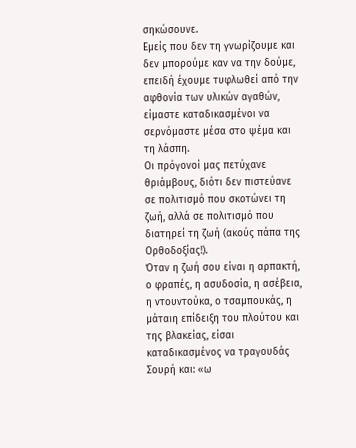σηκώσουνε.
Εμείς που δεν τη γνωρίζουμε και δεν μπορούμε καν να την δούμε, επειδή έχουμε τυφλωθεί από την αφθονία των υλικών αγαθών, είμαστε καταδικασμένοι να σερνόμαστε μέσα στο ψέμα και τη λάσπη.
Οι πρόγονοί μας πετύχανε θριάμβους, διότι δεν πιστεύανε σε πολιτισμό που σκοτώνει τη ζωή, αλλά σε πολιτισμό που διατηρεί τη ζωή (ακούς πάπα της Ορθοδοξίας!).
Όταν η ζωή σου είναι η αρπακτή, ο φραπές, η ασυδοσία, η ασέβεια, η ντουντούκα, ο τσαμπουκάς, η μάταιη επίδειξη του πλούτου και της βλακείας, είσαι καταδικασμένος να τραγουδάς Σουρή και: «ω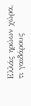Ελλάς ηρώων χώρα, τι γαιδάρους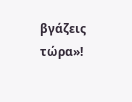βγάζεις τώρα»!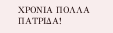ΧΡΟΝΙΑ ΠΟΛΛΑ ΠΑΤΡΙΔΑ!